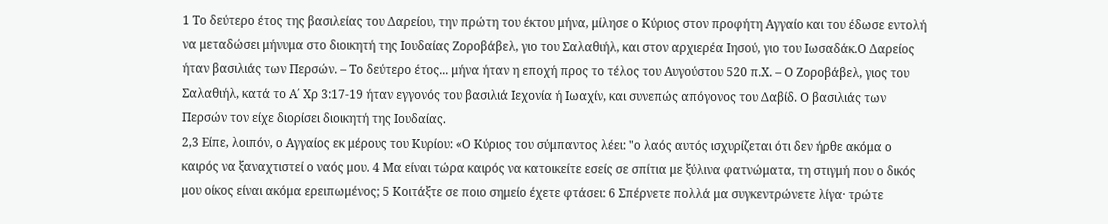1 Το δεύτερο έτος της βασιλείας του Δαρείου, την πρώτη του έκτου μήνα, μίλησε ο Κύριος στον προφήτη Αγγαίο και του έδωσε εντολή να μεταδώσει μήνυμα στο διοικητή της Ιουδαίας Ζοροβάβελ, γιο του Σαλαθιήλ, και στον αρχιερέα Ιησού, γιο του Ιωσαδάκ.Ο Δαρείος ήταν βασιλιάς των Περσών. – Το δεύτερο έτος... μήνα ήταν η εποχή προς το τέλος του Αυγούστου 520 π.Χ. – Ο Ζοροβάβελ, γιος του Σαλαθιήλ, κατά το Α΄ Χρ 3:17-19 ήταν εγγονός του βασιλιά Ιεχονία ή Ιωαχίν, και συνεπώς απόγονος του Δαβίδ. Ο βασιλιάς των Περσών τον είχε διορίσει διοικητή της Ιουδαίας.
2,3 Είπε, λοιπόν, ο Αγγαίος εκ μέρους του Κυρίου: «Ο Κύριος του σύμπαντος λέει: "ο λαός αυτός ισχυρίζεται ότι δεν ήρθε ακόμα ο καιρός να ξαναχτιστεί ο ναός μου. 4 Μα είναι τώρα καιρός να κατοικείτε εσείς σε σπίτια με ξύλινα φατνώματα, τη στιγμή που ο δικός μου οίκος είναι ακόμα ερειπωμένος; 5 Κοιτάξτε σε ποιο σημείο έχετε φτάσει: 6 Σπέρνετε πολλά μα συγκεντρώνετε λίγα· τρώτε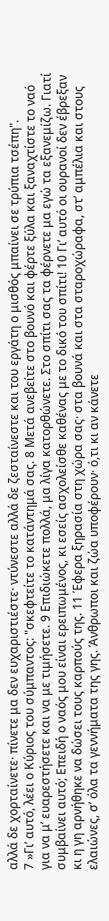αλλά δε χορταίνετε· πίνετε μα δεν ευχαριστιέστε· ντύνεστε αλλά δε ζεσταίνεστε και του εργάτη ο μισθός μπαίνει σε τρύπια τσέπη".
7 »Γι’ αυτό, λέει ο Κύριος του σύμπαντος: "σκεφτείτε το κατάντημά σας. 8 Μετά ανεβείτε στο βουνό και φέρτε ξύλα και ξαναχτίστε το ναό για να μ’ ευαρεστήσετε και να με τιμήσετε. 9 Επιδιώκετε πολλά, μα λίγα κατορθώνετε. Στο σπίτι σας τα φέρνετε μα εγώ τα εξανεμίζω. Γιατί συμβαίνει αυτό; Επειδή ο ναός μου είναι ερειπωμένος, κι εσείς ασχολείσθε καθένας με το δικό του σπίτι! 10 Γι’ αυτό οι ουρανοί δεν έβρεξαν κι η γη αρνήθηκε να δώσει τους καρπούς της. 11 Έφερα ξηρασία στη χώρα σας· στα βουνά και στα σταροχώραφα, στ’ αμπέλια και στους ελαιώνες, σ’ όλα τα γεννήματα της γης. Άνθρωποι και ζώα υποφέρουν· ό,τι κι αν κάνετε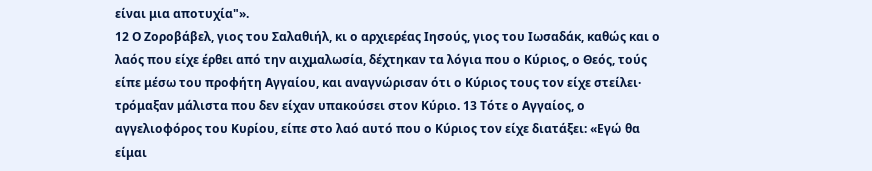είναι μια αποτυχία"».
12 Ο Ζοροβάβελ, γιος του Σαλαθιήλ, κι ο αρχιερέας Ιησούς, γιος του Ιωσαδάκ, καθώς και ο λαός που είχε έρθει από την αιχμαλωσία, δέχτηκαν τα λόγια που ο Κύριος, ο Θεός, τούς είπε μέσω του προφήτη Αγγαίου, και αναγνώρισαν ότι ο Κύριος τους τον είχε στείλει· τρόμαξαν μάλιστα που δεν είχαν υπακούσει στον Κύριο. 13 Τότε ο Αγγαίος, ο αγγελιοφόρος του Κυρίου, είπε στο λαό αυτό που ο Κύριος τον είχε διατάξει: «Εγώ θα είμαι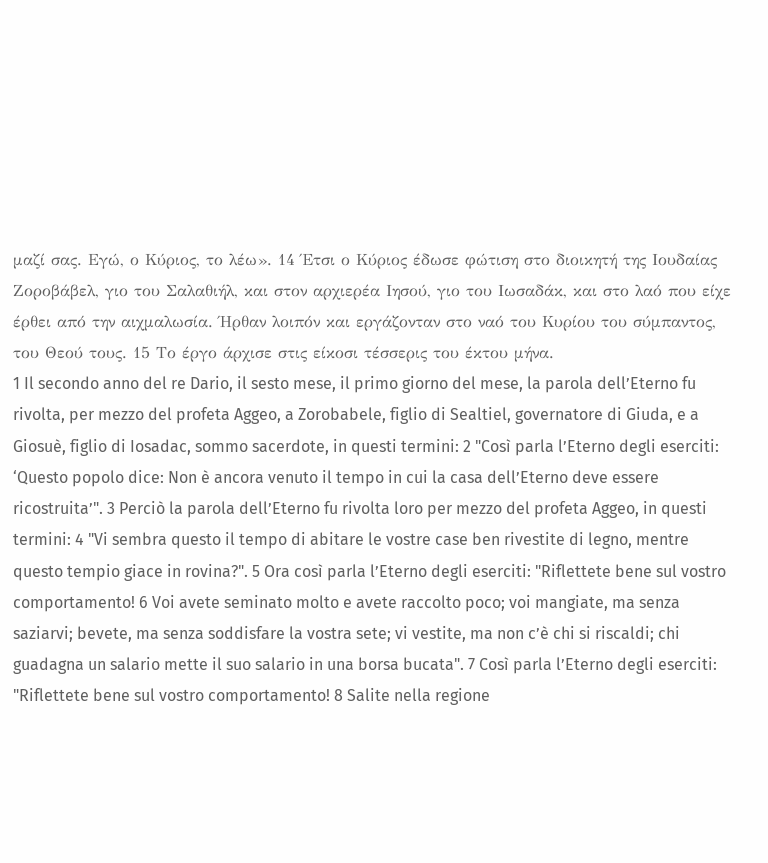μαζί σας. Εγώ, ο Κύριος, το λέω». 14 Έτσι ο Κύριος έδωσε φώτιση στο διοικητή της Ιουδαίας Ζοροβάβελ, γιο του Σαλαθιήλ, και στον αρχιερέα Ιησού, γιο του Ιωσαδάκ, και στο λαό που είχε έρθει από την αιχμαλωσία. Ήρθαν λοιπόν και εργάζονταν στο ναό του Κυρίου του σύμπαντος, του Θεού τους. 15 Το έργο άρχισε στις είκοσι τέσσερις του έκτου μήνα.
1 Il secondo anno del re Dario, il sesto mese, il primo giorno del mese, la parola dell’Eterno fu rivolta, per mezzo del profeta Aggeo, a Zorobabele, figlio di Sealtiel, governatore di Giuda, e a Giosuè, figlio di Iosadac, sommo sacerdote, in questi termini: 2 "Così parla l’Eterno degli eserciti: ‘Questo popolo dice: Non è ancora venuto il tempo in cui la casa dell’Eterno deve essere ricostruita’". 3 Perciò la parola dell’Eterno fu rivolta loro per mezzo del profeta Aggeo, in questi termini: 4 "Vi sembra questo il tempo di abitare le vostre case ben rivestite di legno, mentre questo tempio giace in rovina?". 5 Ora così parla l’Eterno degli eserciti: "Riflettete bene sul vostro comportamento! 6 Voi avete seminato molto e avete raccolto poco; voi mangiate, ma senza saziarvi; bevete, ma senza soddisfare la vostra sete; vi vestite, ma non c’è chi si riscaldi; chi guadagna un salario mette il suo salario in una borsa bucata". 7 Così parla l’Eterno degli eserciti: "Riflettete bene sul vostro comportamento! 8 Salite nella regione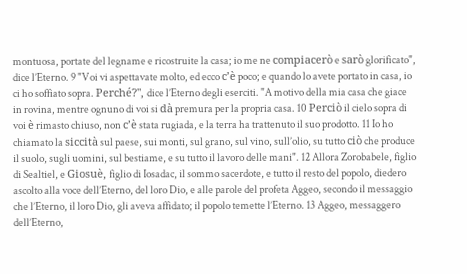montuosa, portate del legname e ricostruite la casa; io me ne compiacerò e sarò glorificato", dice l’Eterno. 9 "Voi vi aspettavate molto, ed ecco c’è poco; e quando lo avete portato in casa, io ci ho soffiato sopra. Perché?", dice l’Eterno degli eserciti. "A motivo della mia casa che giace in rovina, mentre ognuno di voi si dà premura per la propria casa. 10 Perciò il cielo sopra di voi è rimasto chiuso, non c’è stata rugiada, e la terra ha trattenuto il suo prodotto. 11 Io ho chiamato la siccità sul paese, sui monti, sul grano, sul vino, sull’olio, su tutto ciò che produce il suolo, sugli uomini, sul bestiame, e su tutto il lavoro delle mani". 12 Allora Zorobabele, figlio di Sealtiel, e Giosuè, figlio di Iosadac, il sommo sacerdote, e tutto il resto del popolo, diedero ascolto alla voce dell’Eterno, del loro Dio, e alle parole del profeta Aggeo, secondo il messaggio che l’Eterno, il loro Dio, gli aveva affidato; il popolo temette l’Eterno. 13 Aggeo, messaggero dell’Eterno,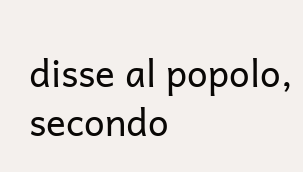disse al popolo, secondo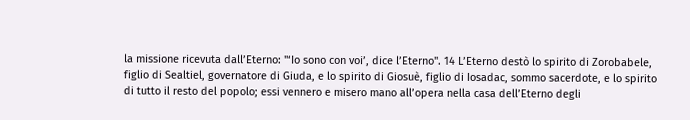la missione ricevuta dall’Eterno: "‘Io sono con voi’, dice l’Eterno". 14 L’Eterno destò lo spirito di Zorobabele, figlio di Sealtiel, governatore di Giuda, e lo spirito di Giosuè, figlio di Iosadac, sommo sacerdote, e lo spirito di tutto il resto del popolo; essi vennero e misero mano all’opera nella casa dell’Eterno degli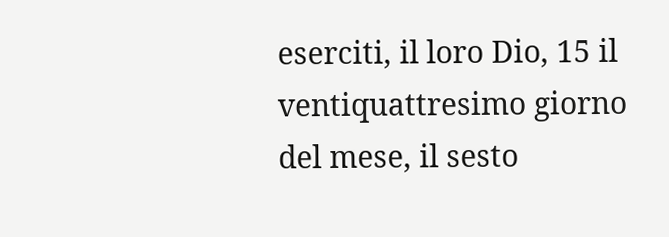eserciti, il loro Dio, 15 il ventiquattresimo giorno del mese, il sesto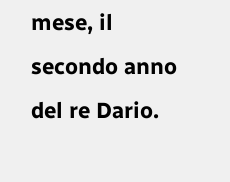mese, il secondo anno del re Dario.